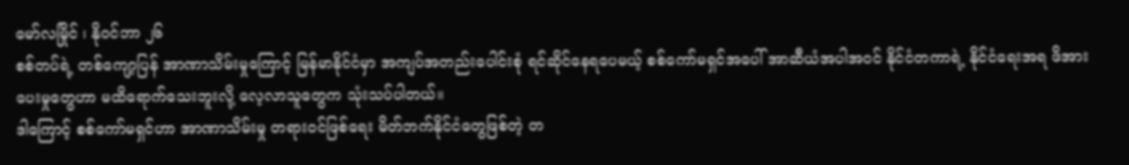မော်လမြိုင် ၊ နိုဝင်ဘာ ၂၆
စစ်တပ်ရဲ့ တစ်ကျော့ပြန် အာဏာသိမ်းမှုကြောင့် မြန်မာနိုင်ငံမှာ အကျပ်အတည်းပေါင်းစုံ ရင်ဆိုင်နေရပေမယ့် စစ်ကော်မရှင်အပေါ် အာဆီယံအပါအဝင် နိုင်ငံတကာရဲ့ နိုင်ငံရေးအရ ဖိအားပေးမှုတွေဟာ မထိရောက်သေးဘူးလို့ လေ့လာသူတွေက သုံးသပ်ပါတယ်။
ဒါကြောင့် စစ်ကော်မရှင်ဟာ အာဏာသိမ်းမှု တရားဝင်ဖြစ်ရေး မိတ်ဘက်နိုင်ငံတွေဖြစ်တဲ့ တ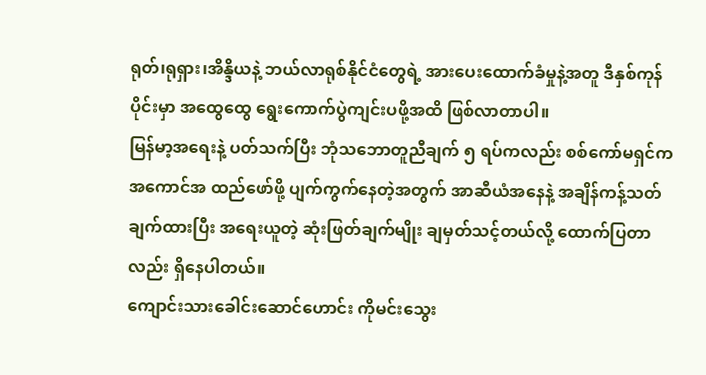ရုတ်၊ရုရှား၊အိန္ဒိယနဲ့ ဘယ်လာရုစ်နိုင်ငံတွေရဲ့ အားပေးထောက်ခံမှုနဲ့အတူ ဒီနှစ်ကုန်ပိုင်းမှာ အထွေထွေ ရွေးကောက်ပွဲကျင်းပဖို့အထိ ဖြစ်လာတာပါ။
မြန်မာ့အရေးနဲ့ ပတ်သက်ပြီး ဘုံသဘောတူညီချက် ၅ ရပ်ကလည်း စစ်ကော်မရှင်က အကောင်အ ထည်ဖော်ဖို့ ပျက်ကွက်နေတဲ့အတွက် အာဆီယံအနေနဲ့ အချိန်ကန့်သတ်ချက်ထားပြီး အရေးယူတဲ့ ဆုံးဖြတ်ချက်မျိုး ချမှတ်သင့်တယ်လို့ ထောက်ပြတာလည်း ရှိနေပါတယ်။
ကျောင်းသားခေါင်းဆောင်ဟောင်း ကိုမင်းသွေး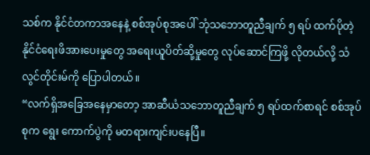သစ်က နိုင်ငံတကာအနေနဲ့ စစ်အုပ်စုအပေါ် ဘုံသဘောတူညီချက် ၅ ရပ် ထက်ပိုတဲ့ နိုင်ငံရေးဖိအားပေးမှုတွေ အရေးယူပိတ်ဆို့မှုတွေ လုပ်ဆောင်ကြဖို့ လိုတယ်လို့ သံလွင်တိုင်းမ်ကို ပြောပါတယ်။
“လက်ရှိအခြေအနေမှာတော့ အာဆီယံသဘောတူညီချက် ၅ ရပ်ထက်စာရင် စစ်အုပ်စုက ရွေး ကောက်ပွဲကို မတရားကျင်းပနေပြီ။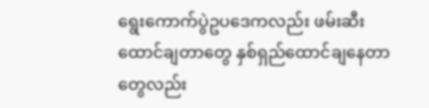ရွေးကောက်ပွဲဥပဒေကလည်း ဖမ်းဆီးထောင်ချတာတွေ နှစ်ရှည်ထောင်ချနေတာတွေလည်း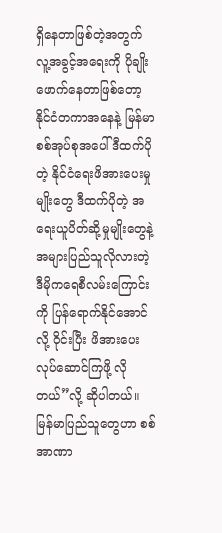ရှိနေတာဖြစ်တဲ့အတွက် လူ့အခွင့်အရေးကို ပိုချိုးဖောက်နေတာဖြစ်တော့ နိုင်ငံတကာအနေနဲ့ မြန်မာစစ်အုပ်စုအပေါ် ဒီထက်ပိုတဲ့ နိုင်ငံရေးဖိအားပေးမှုမျိုးတွေ ဒီထက်ပိုတဲ့ အရေးယူပိတ်ဆို့မှုမျိုးတွေနဲ့ အများပြည်သူလိုလားတဲ့ ဒီမိုကရေစီလမ်းကြောင်းကို ပြန်ရောက်နိုင်အောင်လို့ ဝိုင်းပြီး ဖိအားပေး လုပ်ဆောင်ကြဖို့ လိုတယ်”လို့ ဆိုပါတယ်။
မြန်မာပြည်သူတွေဟာ စစ်အာဏာ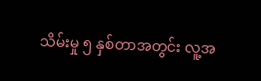သိမ်းမှု ၅ နှစ်တာအတွင်း လူ့အ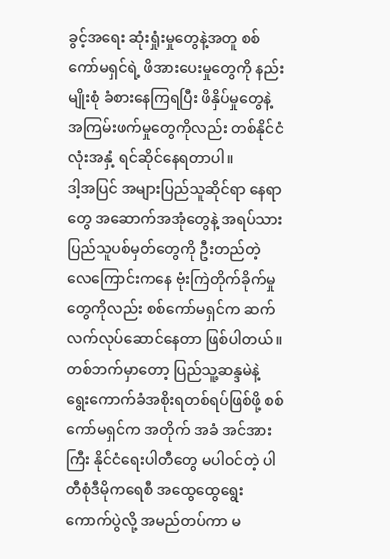ခွင့်အရေး ဆုံးရှုံးမှုတွေနဲ့အတူ စစ်ကော်မရှင်ရဲ့ ဖိအားပေးမှုတွေကို နည်းမျိုးစုံ ခံစားနေကြရပြီး ဖိနှိပ်မှုတွေနဲ့ အကြမ်းဖက်မှုတွေကိုလည်း တစ်နိုင်ငံလုံးအနှံ့ ရင်ဆိုင်နေရတာပါ။
ဒါ့အပြင် အများပြည်သူဆိုင်ရာ နေရာတွေ အဆောက်အအုံတွေနဲ့ အရပ်သားပြည်သူပစ်မှတ်တွေကို ဦးတည်တဲ့ လေကြောင်းကနေ ဗုံးကြဲတိုက်ခိုက်မှုတွေကိုလည်း စစ်ကော်မရှင်က ဆက်လက်လုပ်ဆောင်နေတာ ဖြစ်ပါတယ်။
တစ်ဘက်မှာတော့ ပြည်သူ့ဆန္ဒမဲနဲ့ ရွေးကောက်ခံအစိုးရတစ်ရပ်ဖြစ်ဖို့ စစ်ကော်မရှင်က အတိုက် အခံ အင်အားကြီး နိုင်ငံရေးပါတီတွေ မပါဝင်တဲ့ ပါတီစုံဒီမိုကရေစီ အထွေထွေရွေးကောက်ပွဲလို့ အမည်တပ်ကာ မ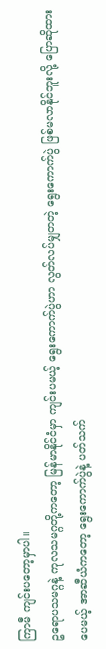ကြာမီ ကျင်းပတော့မှာပါ။
ဥရောပသမဂ္ဂနဲ့ ကုလသမဂ္ဂတို့ကတော့ မြန်မာနိုင်ငံမှာ ကျင်းပမယ့် ရွေးကောက်ပွဲဟာ လွတ်လပ်မျှတတဲ့ ရွေးကောက်ပွဲ ဖြစ်မလာနိုင်ဘူးလို့ ပြောဆိုထားပေမယ့် အာဆီယံကတော့ ရွေးကောက်ပွဲနဲ့ ပတ်သက်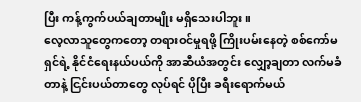ပြီး ကန့်ကွက်ပယ်ချတာမျိုး မရှိသေးပါဘူး။
လေ့လာသူတွေကတော့ တရားဝင်မှုရဖို့ ကြိုးပမ်းနေတဲ့ စစ်ကော်မရှင်ရဲ့ နိုင်ငံရေးနယ်ပယ်ကို အာဆီယံအတွင်း လျှော့ချတာ လက်မခံတာနဲ့ ငြင်းပယ်တာတွေ လုပ်ရင် ပိုပြီး ခရီးရောက်မယ်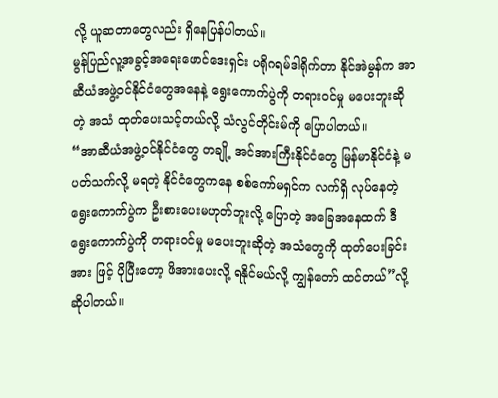လို့ ယူဆတာတွေလည်း ရှိနေပြန်ပါတယ်။
မွန်ပြည်လူ့အခွင့်အရေးဖောင်ဒေးရှင်း ပရိုဂရမ်ဒါရိုက်တာ နိုင်အဲမွန်က အာဆီယံအဖွဲ့ဝင်နိုင်ငံတွေအနေနဲ့ ရွေးကောက်ပွဲကို တရားဝင်မှု မပေးဘူးဆိုတဲ့ အသံ ထုတ်ပေးသင့်တယ်လို့ သံလွင်တိုင်းမ်ကို ပြောပါတယ်။
“အာဆီယံအဖွဲ့ဝင်နိုင်ငံတွေ တချို့ အင်အားကြီးနိုင်ငံတွေ မြန်မာနိုင်ငံနဲ့ မပတ်သက်လို့ မရတဲ့ နိုင်ငံတွေကနေ စစ်ကော်မရှင်က လက်ရှိ လုပ်နေတဲ့ ရွေးကောက်ပွဲက ဦးစားပေးမဟုတ်ဘူးလို့ ပြောတဲ့ အခြေအနေထက် ဒီရွေးကောက်ပွဲကို တရားဝင်မှု မပေးဘူးဆိုတဲ့ အသံတွေကို ထုတ်ပေးခြင်းအား ဖြင့် ပိုပြီးတော့ ဖိအားပေးလို့ ရနိုင်မယ်လို့ ကျွန်တော် ထင်တယ်”လို့ ဆိုပါတယ်။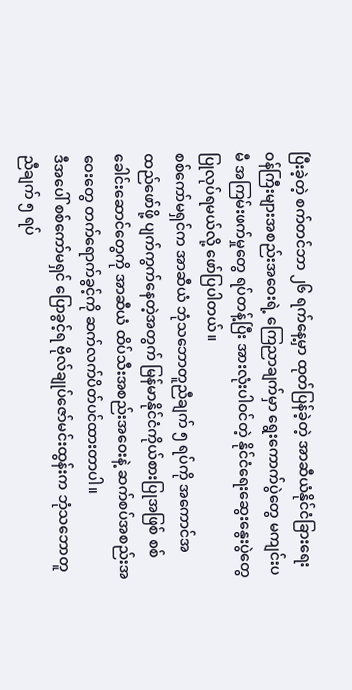ပြီးခဲ့တဲ့ စက်တင်ဘာ ၂၆ ရက်နေ့မှာ ထုတ်ပြန်ခဲ့တဲ့ အာဆီယံနိုင်ငံခြားရေးဝန်ကြီးများအစည်းအဝေးရဲ့ ကြေညာချက်မှာ ရွေးကောက်ပွဲတွေ မကျင်းပမီ အကြမ်းဖက်မှုတွေ ရပ်တန့်ပြီး အားလုံးပါဝင်တဲ့ နိုင်ငံရေးဆွေးနွေးပွဲတွေ ပြုလုပ်ရမယ်လို့ ဖော်ပြပါတယ်။
စစ်ကော်မရှင်က အာဆီယံ ဘုံသဘောတူညီချက် ၅ ရပ်ကို အကောင်အထည်ဖော်ဖို့ ပျက်ကွက်နေတဲ့အတွက် မြန်မာနိုင်ငံကိုယ်စားပြုအဖြစ် စစ်ခေါင်းဆောင်တွေကို အာဆီယံ ထိပ်သီးအစည်းအဝေးနဲ့ ဆက်စပ်အစည်းအဝေးတွေ တက်ရောက်ခွင့်ကို ဆက်လက်ပိတ်ပင်ထားတာပါ။
ဒီအပေါ် စစ်ကော်မရှင် ပြောခွင့်ရ ဗိုလ်ချုပ်ဇော်မင်းထွန်းက ဘုံသဘောတူညီချက် ၅ ရပ်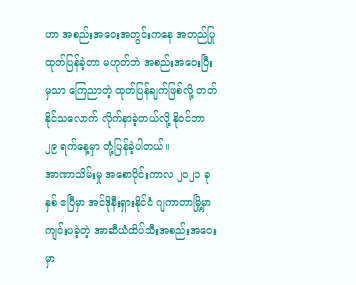ဟာ အစည်းအဝေးအတွင်းကနေ အတည်ပြုထုတ်ပြန်ခဲ့တာ မဟုတ်ဘဲ အစည်းအဝေးပြီးမှသာ ကြေညာတဲ့ ထုတ်ပြန်ချက်ဖြစ်လို့ တတ်နိုင်သလောက် လိုက်နာခဲ့တယ်လို့ နိုဝင်ဘာ ၂၉ ရက်နေ့မှာ တုံ့ပြန်ခဲ့ပါတယ်။
အာဏာသိမ်းမှု အစောပိုင်းကာလ ၂၀၂၁ ခုနှစ် ဧပြီမှာ အင်ဒိုနီးရှားနိုင်ငံ ဂျကာတာမြို့မှာ ကျင်းပခဲ့တဲ့ အာဆီယံထိပ်သီးအစည်းအဝေးမှာ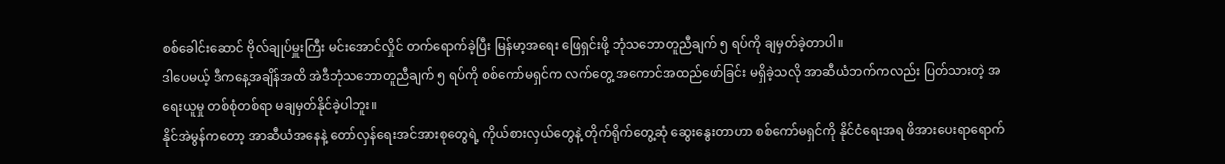စစ်ခေါင်းဆောင် ဗိုလ်ချုပ်မှူးကြီး မင်းအောင်လှိုင် တက်ရောက်ခဲ့ပြီး မြန်မာ့အရေး ဖြေရှင်းဖို့ ဘုံသဘောတူညီချက် ၅ ရပ်ကို ချမှတ်ခဲ့တာပါ။
ဒါပေမယ့် ဒီကနေ့အချိန်အထိ အဲဒီဘုံသဘောတူညီချက် ၅ ရပ်ကို စစ်ကော်မရှင်က လက်တွေ့ အကောင်အထည်ဖော်ခြင်း မရှိခဲ့သလို အာဆီယံဘက်ကလည်း ပြတ်သားတဲ့ အရေးယူမှု တစ်စုံတစ်ရာ မချမှတ်နိုင်ခဲ့ပါဘူး။
နိုင်အဲမွန်ကတော့ အာဆီယံအနေနဲ့ တော်လှန်ရေးအင်အားစုတွေရဲ့ ကိုယ်စားလှယ်တွေနဲ့ တိုက်ရိုက်တွေ့ဆုံ ဆွေးနွေးတာဟာ စစ်ကော်မရှင်ကို နိုင်ငံရေးအရ ဖိအားပေးရာရောက်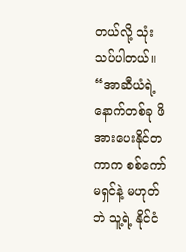တယ်လို့ သုံးသပ်ပါတယ်။
“အာဆီယံရဲ့ နောက်တစ်ခု ဖိအားပေးနိုင်တကာက စစ်ကော်မရှင်နဲ့ မဟုတ်ဘဲ သူ့ရဲ့ နိုင်ငံ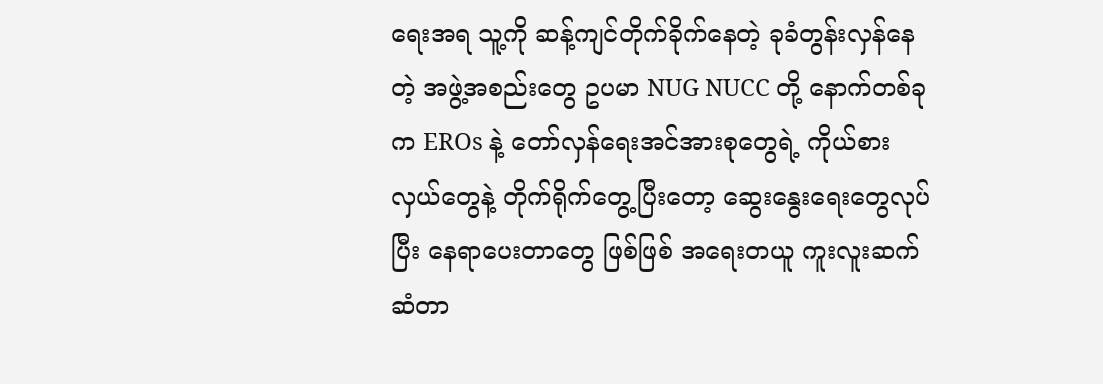ရေးအရ သူ့ကို ဆန့်ကျင်တိုက်ခိုက်နေတဲ့ ခုခံတွန်းလှန်နေတဲ့ အဖွဲ့အစည်းတွေ ဥပမာ NUG NUCC တို့ နောက်တစ်ခုက EROs နဲ့ တော်လှန်ရေးအင်အားစုတွေရဲ့ ကိုယ်စားလှယ်တွေနဲ့ တိုက်ရိုက်တွေ့ပြီးတော့ ဆွေးနွေးရေးတွေလုပ်ပြီး နေရာပေးတာတွေ ဖြစ်ဖြစ် အရေးတယူ ကူးလူးဆက်ဆံတာ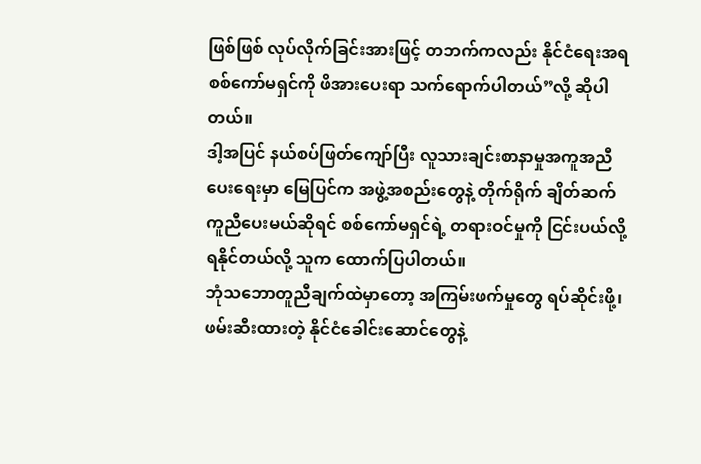ဖြစ်ဖြစ် လုပ်လိုက်ခြင်းအားဖြင့် တဘက်ကလည်း နိုင်ငံရေးအရ စစ်ကော်မရှင်ကို ဖိအားပေးရာ သက်ရောက်ပါတယ်”လို့ ဆိုပါတယ်။
ဒါ့အပြင် နယ်စပ်ဖြတ်ကျော်ပြီး လူသားချင်းစာနာမှုအကူအညီပေးရေးမှာ မြေပြင်က အဖွဲ့အစည်းတွေနဲ့ တိုက်ရိုက် ချိတ်ဆက်ကူညီပေးမယ်ဆိုရင် စစ်ကော်မရှင်ရဲ့ တရားဝင်မှုကို ငြင်းပယ်လို့ ရနိုင်တယ်လို့ သူက ထောက်ပြပါတယ်။
ဘုံသဘောတူညီချက်ထဲမှာတော့ အကြမ်းဖက်မှုတွေ ရပ်ဆိုင်းဖို့၊ ဖမ်းဆီးထားတဲ့ နိုင်ငံခေါင်းဆောင်တွေနဲ့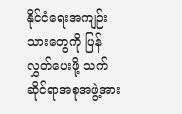နိုင်ငံရေးအကျဉ်းသားတွေကို ပြန်လွှတ်ပေးဖို့ သက်ဆိုင်ရာအစုအဖွဲ့အား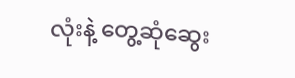လုံးနဲ့ တွေ့ဆုံဆွေး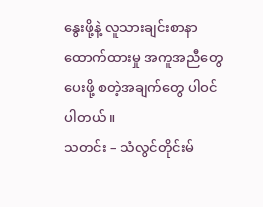နွေးဖို့နဲ့ လူသားချင်းစာနာထောက်ထားမှု အကူအညီတွေ ပေးဖို့ စတဲ့အချက်တွေ ပါဝင်ပါတယ်။
သတင်း – သံလွင်တိုင်းမ်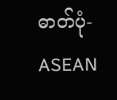ဓာတ်ပုံ-ASEAN